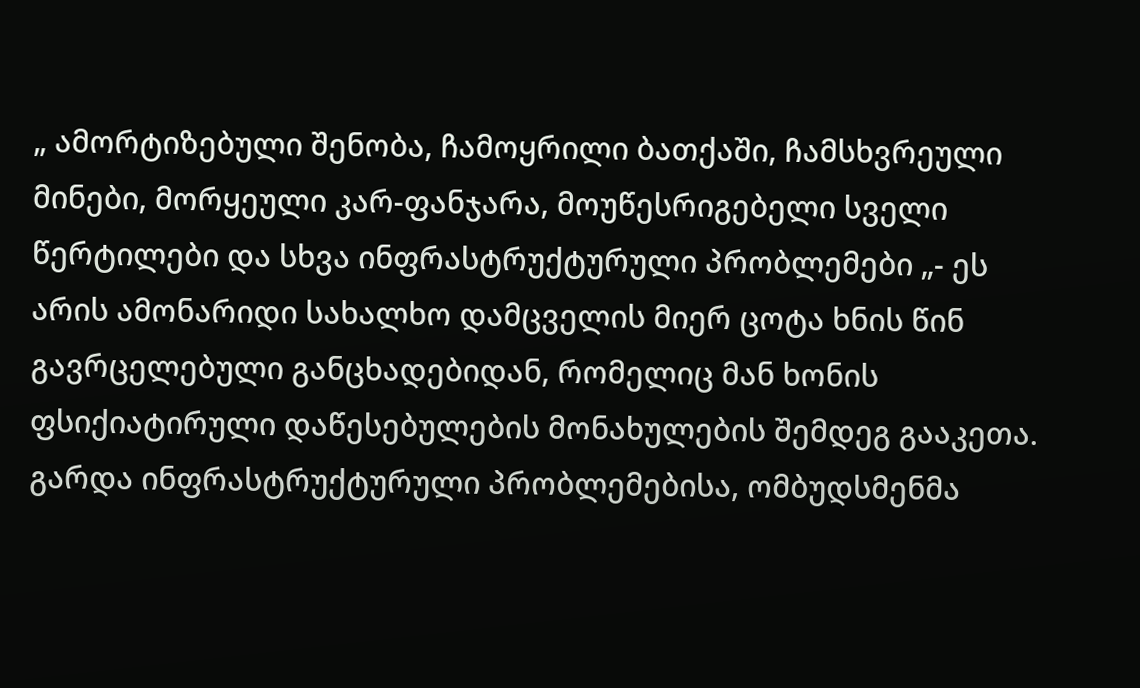„ ამორტიზებული შენობა, ჩამოყრილი ბათქაში, ჩამსხვრეული მინები, მორყეული კარ-ფანჯარა, მოუწესრიგებელი სველი წერტილები და სხვა ინფრასტრუქტურული პრობლემები „- ეს არის ამონარიდი სახალხო დამცველის მიერ ცოტა ხნის წინ გავრცელებული განცხადებიდან, რომელიც მან ხონის ფსიქიატირული დაწესებულების მონახულების შემდეგ გააკეთა.
გარდა ინფრასტრუქტურული პრობლემებისა, ომბუდსმენმა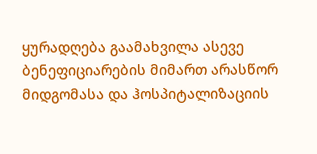ყურადღება გაამახვილა ასევე ბენეფიციარების მიმართ არასწორ მიდგომასა და ჰოსპიტალიზაციის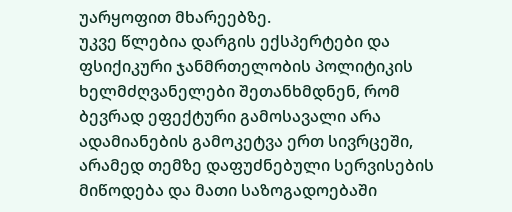უარყოფით მხარეებზე.
უკვე წლებია დარგის ექსპერტები და ფსიქიკური ჯანმრთელობის პოლიტიკის ხელმძღვანელები შეთანხმდნენ, რომ ბევრად ეფექტური გამოსავალი არა ადამიანების გამოკეტვა ერთ სივრცეში, არამედ თემზე დაფუძნებული სერვისების მიწოდება და მათი საზოგადოებაში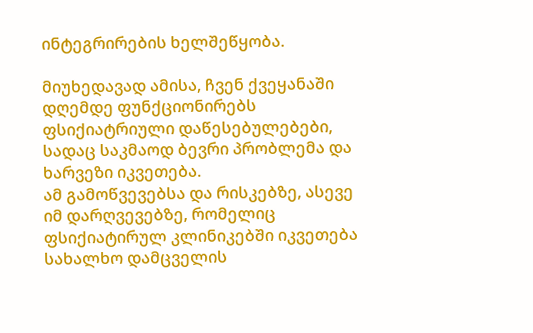ინტეგრირების ხელშეწყობა.

მიუხედავად ამისა, ჩვენ ქვეყანაში დღემდე ფუნქციონირებს ფსიქიატრიული დაწესებულებები, სადაც საკმაოდ ბევრი პრობლემა და ხარვეზი იკვეთება.
ამ გამოწვევებსა და რისკებზე, ასევე იმ დარღვევებზე, რომელიც ფსიქიატირულ კლინიკებში იკვეთება სახალხო დამცველის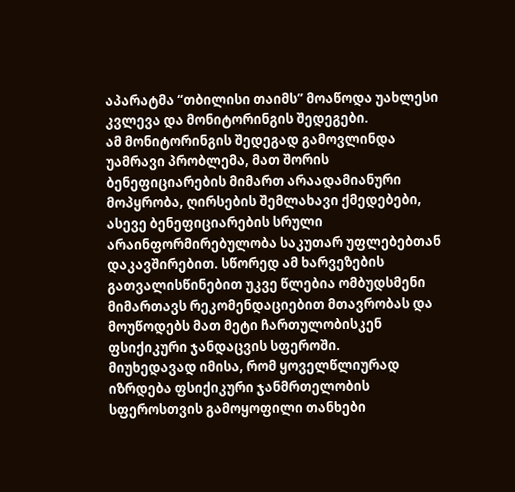აპარატმა “თბილისი თაიმს” მოაწოდა უახლესი კვლევა და მონიტორინგის შედეგები.
ამ მონიტორინგის შედეგად გამოვლინდა უამრავი პრობლემა, მათ შორის ბენეფიციარების მიმართ არაადამიანური მოპყრობა, ღირსების შემლახავი ქმედებები, ასევე ბენეფიციარების სრული არაინფორმირებულობა საკუთარ უფლებებთან დაკავშირებით. სწორედ ამ ხარვეზების გათვალისწინებით უკვე წლებია ომბუდსმენი მიმართავს რეკომენდაციებით მთავრობას და მოუწოდებს მათ მეტი ჩართულობისკენ ფსიქიკური ჯანდაცვის სფეროში.
მიუხედავად იმისა, რომ ყოველწლიურად იზრდება ფსიქიკური ჯანმრთელობის სფეროსთვის გამოყოფილი თანხები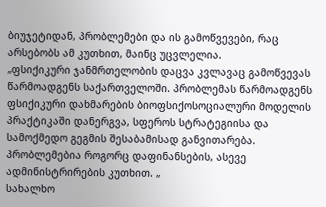ბიუჯეტიდან, პრობლემები და ის გამოწვევები, რაც არსებობს ამ კუთხით, მაინც უცვლელია.
„ფსიქიკური ჯანმრთელობის დაცვა კვლავაც გამოწვევას წარმოადგენს საქართველოში. პრობლემას წარმოადგენს ფსიქიკური დახმარების ბიოფსიქოსოციალური მოდელის პრაქტიკაში დანერგვა, სფეროს სტრატეგიისა და სამოქმედო გეგმის შესაბამისად განვითარება. პრობლემებია როგორც დაფინანსების, ასევე ადმინისტრირების კუთხით. „
სახალხო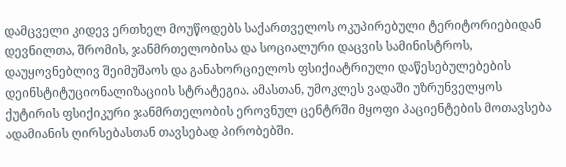დამცველი კიდევ ერთხელ მოუწოდებს საქართველოს ოკუპირებული ტერიტორიებიდან დევნილთა, შრომის, ჯანმრთელობისა და სოციალური დაცვის სამინისტროს, დაუყოვნებლივ შეიმუშაოს და განახორციელოს ფსიქიატრიული დაწესებულებების დეინსტიტუციონალიზაციის სტრატეგია. ამასთან, უმოკლეს ვადაში უზრუნველყოს ქუტირის ფსიქიკური ჯანმრთელობის ეროვნულ ცენტრში მყოფი პაციენტების მოთავსება ადამიანის ღირსებასთან თავსებად პირობებში.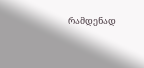რამდენად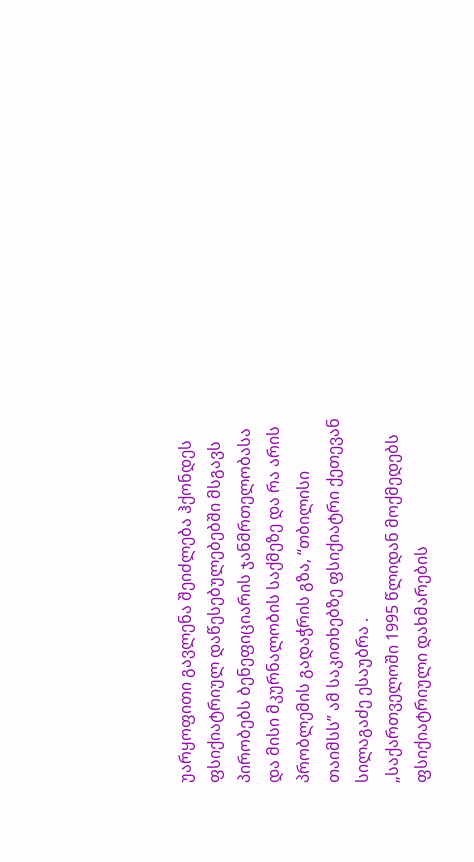უარყოფითი გავლენა შეიძლება ჰქონდეს ფსიქიატრიულ დაწესებულებებში მსგავს პირობებს ბენეფიციარის ჯანმრთელობასა და მისი მკურნალობის საქმეზე და რა არის პრობლემის გადაჭრის გზა, “თბილისი თაიმსს” ამ საკითხებზე ფსიქიატრი ქეთევან სილაგაძე ესაუბრა .
„საქართველოში 1995 წლიდან მოქმედებს ფსიქიატრიული დახმარების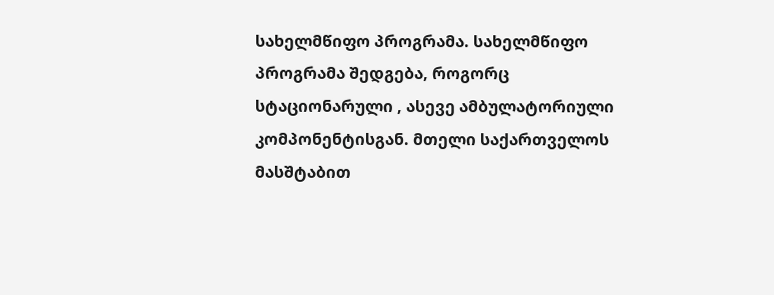სახელმწიფო პროგრამა. სახელმწიფო პროგრამა შედგება, როგორც სტაციონარული , ასევე ამბულატორიული კომპონენტისგან. მთელი საქართველოს მასშტაბით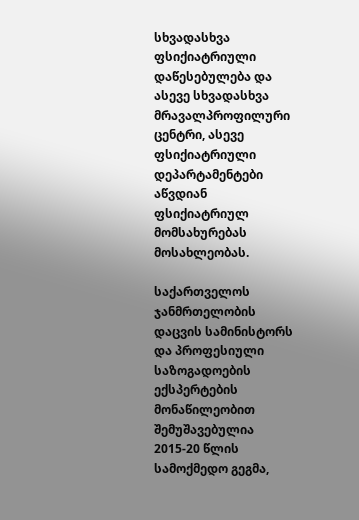სხვადასხვა ფსიქიატრიული დაწესებულება და ასევე სხვადასხვა მრავალპროფილური ცენტრი, ასევე ფსიქიატრიული დეპარტამენტები აწვდიან ფსიქიატრიულ მომსახურებას მოსახლეობას.

საქართველოს ჯანმრთელობის დაცვის სამინისტორს და პროფესიული საზოგადოების ექსპერტების მონაწილეობით შემუშავებულია 2015-20 წლის სამოქმედო გეგმა,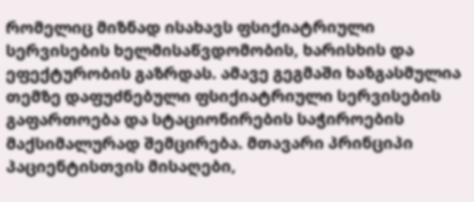რომელიც მიზნად ისახავს ფსიქიატრიული სერვისების ხელმისაწვდომობის, ხარისხის და ეფექტურობის გაზრდას. ამავე გეგმაში ხაზგასმულია თემზე დაფუძნებული ფსიქიატრიული სერვისების გაფართოება და სტაციონირების საჭიროების მაქსიმალურად შემცირება. მთავარი პრინციპი პაციენტისთვის მისაღები,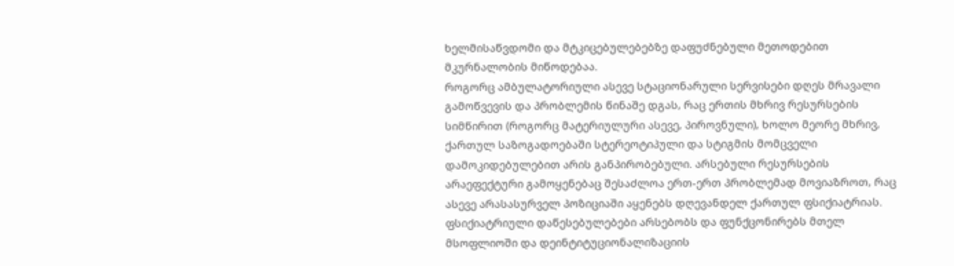ხელმისაწვდომი და მტკიცებულებებზე დაფუძნებული მეთოდებით მკურნალობის მიწოდებაა.
როგორც ამბულატორიული ასევე სტაციონარული სერვისები დღეს მრავალი გამოწვევის და პრობლემის წინაშე დგას, რაც ერთის მხრივ რესურსების სიმწირით (როგორც მატერიულური ასევე, პიროვნული), ხოლო მეორე მხრივ, ქართულ საზოგადოებაში სტერეოტიპული და სტიგმის მომცველი დამოკიდებულებით არის განპირობებული. არსებული რესურსების არაეფექტური გამოყენებაც შესაძლოა ერთ-ერთ პრობლემად მოვიაზროთ, რაც ასევე არასასურველ პოზიციაში აყენებს დღევანდელ ქართულ ფსიქიატრიას.
ფსიქიატრიული დაწესებულებები არსებობს და ფუნქცონირებს მთელ მსოფლიოში და დეინტიტუციონალიზაციის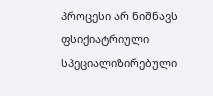პროცესი არ ნიშნავს ფსიქიატრიული სპეციალიზირებული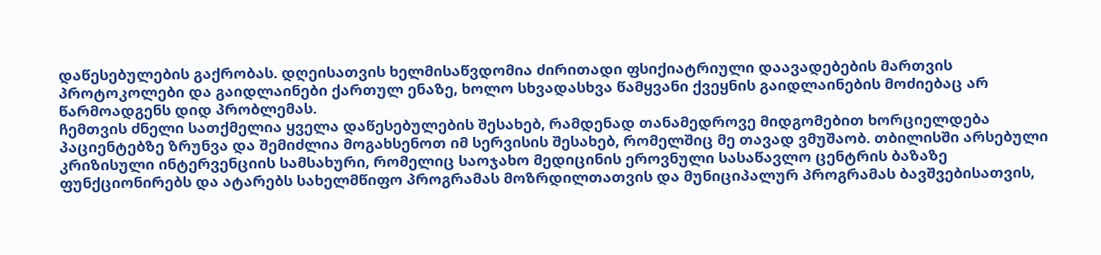დაწესებულების გაქრობას. დღეისათვის ხელმისაწვდომია ძირითადი ფსიქიატრიული დაავადებების მართვის პროტოკოლები და გაიდლაინები ქართულ ენაზე, ხოლო სხვადასხვა წამყვანი ქვეყნის გაიდლაინების მოძიებაც არ წარმოადგენს დიდ პრობლემას.
ჩემთვის ძნელი სათქმელია ყველა დაწესებულების შესახებ, რამდენად თანამედროვე მიდგომებით ხორციელდება პაციენტებზე ზრუნვა და შემიძლია მოგახსენოთ იმ სერვისის შესახებ, რომელშიც მე თავად ვმუშაობ. თბილისში არსებული კრიზისული ინტერვენციის სამსახური, რომელიც საოჯახო მედიცინის ეროვნული სასაწავლო ცენტრის ბაზაზე ფუნქციონირებს და ატარებს სახელმწიფო პროგრამას მოზრდილთათვის და მუნიციპალურ პროგრამას ბავშვებისათვის,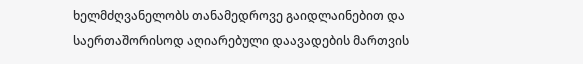ხელმძღვანელობს თანამედროვე გაიდლაინებით და საერთაშორისოდ აღიარებული დაავადების მართვის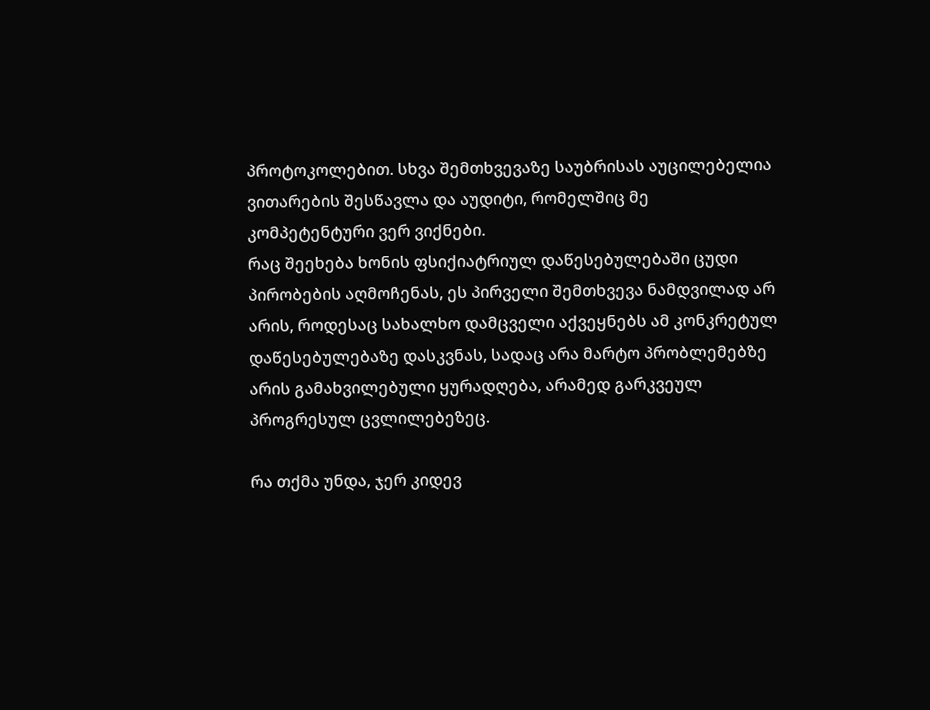პროტოკოლებით. სხვა შემთხვევაზე საუბრისას აუცილებელია ვითარების შესწავლა და აუდიტი, რომელშიც მე კომპეტენტური ვერ ვიქნები.
რაც შეეხება ხონის ფსიქიატრიულ დაწესებულებაში ცუდი პირობების აღმოჩენას, ეს პირველი შემთხვევა ნამდვილად არ არის, როდესაც სახალხო დამცველი აქვეყნებს ამ კონკრეტულ დაწესებულებაზე დასკვნას, სადაც არა მარტო პრობლემებზე არის გამახვილებული ყურადღება, არამედ გარკვეულ პროგრესულ ცვლილებეზეც.

რა თქმა უნდა, ჯერ კიდევ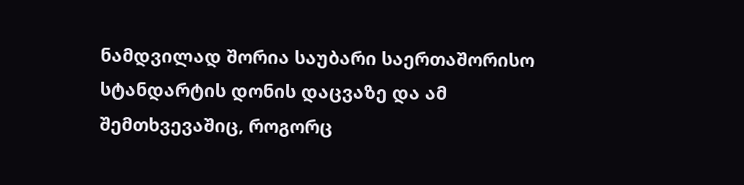ნამდვილად შორია საუბარი საერთაშორისო სტანდარტის დონის დაცვაზე და ამ შემთხვევაშიც, როგორც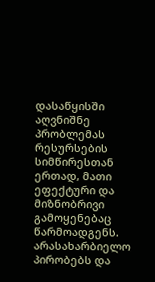დასაწყისში აღვნიშნე პრობლემას რესურსების სიმწირესთან ერთად, მათი ეფექტური და მიზნობრივი გამოყენებაც წარმოადგენს.
არასახარბიელო პირობებს და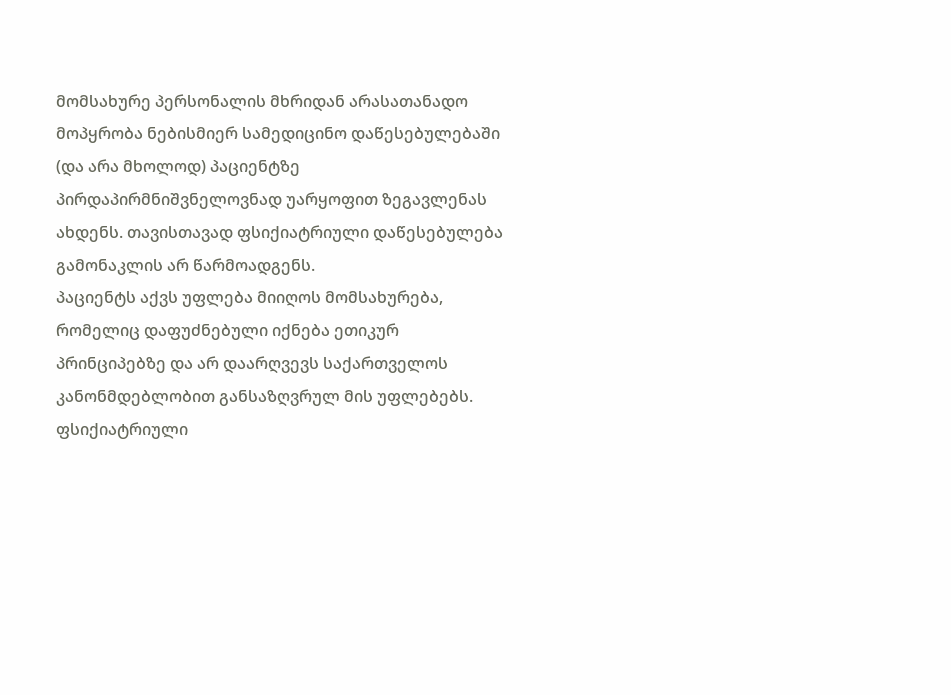მომსახურე პერსონალის მხრიდან არასათანადო მოპყრობა ნებისმიერ სამედიცინო დაწესებულებაში (და არა მხოლოდ) პაციენტზე პირდაპირმნიშვნელოვნად უარყოფით ზეგავლენას ახდენს. თავისთავად ფსიქიატრიული დაწესებულება გამონაკლის არ წარმოადგენს.
პაციენტს აქვს უფლება მიიღოს მომსახურება, რომელიც დაფუძნებული იქნება ეთიკურ პრინციპებზე და არ დაარღვევს საქართველოს კანონმდებლობით განსაზღვრულ მის უფლებებს.
ფსიქიატრიული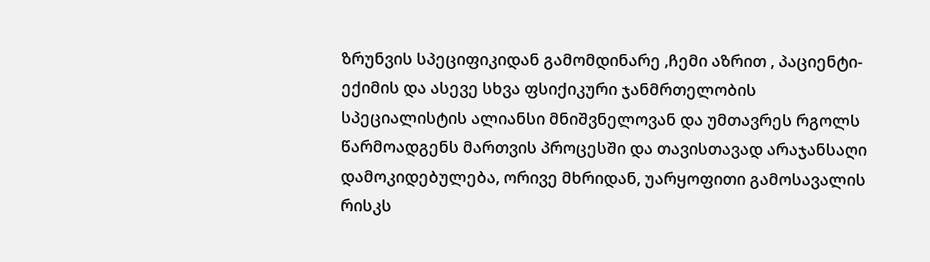ზრუნვის სპეციფიკიდან გამომდინარე ,ჩემი აზრით , პაციენტი-ექიმის და ასევე სხვა ფსიქიკური ჯანმრთელობის სპეციალისტის ალიანსი მნიშვნელოვან და უმთავრეს რგოლს წარმოადგენს მართვის პროცესში და თავისთავად არაჯანსაღი დამოკიდებულება, ორივე მხრიდან, უარყოფითი გამოსავალის რისკს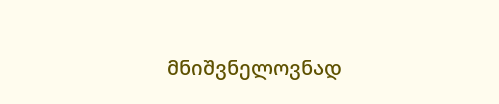მნიშვნელოვნად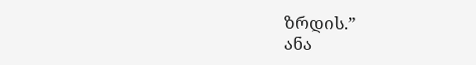ზრდის.”
ანა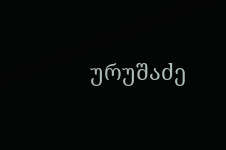ურუშაძე